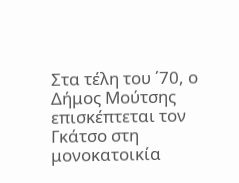Στα τέλη του ΄70, ο Δήμος Μούτσης επισκέπτεται τον Γκάτσο στη μονοκατοικία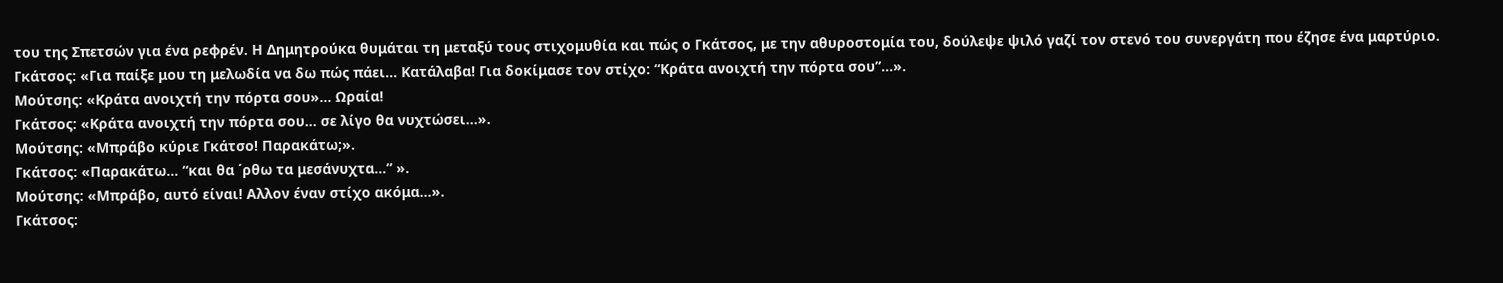του της Σπετσών για ένα ρεφρέν. Η Δημητρούκα θυμάται τη μεταξύ τους στιχομυθία και πώς ο Γκάτσος, με την αθυροστομία του, δούλεψε ψιλό γαζί τον στενό του συνεργάτη που έζησε ένα μαρτύριο.
Γκάτσος: «Για παίξε μου τη μελωδία να δω πώς πάει… Κατάλαβα! Για δοκίμασε τον στίχο: “Κράτα ανοιχτή την πόρτα σου”…».
Μούτσης: «Κράτα ανοιχτή την πόρτα σου»… Ωραία!
Γκάτσος: «Κράτα ανοιχτή την πόρτα σου… σε λίγο θα νυχτώσει…».
Μούτσης: «Μπράβο κύριε Γκάτσο! Παρακάτω;».
Γκάτσος: «Παρακάτω… “και θα ΄ρθω τα μεσάνυχτα…” ».
Μούτσης: «Μπράβο, αυτό είναι! Αλλον έναν στίχο ακόμα…».
Γκάτσος: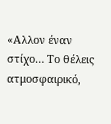«Αλλον έναν στίχο… Το θέλεις ατμοσφαιρικό,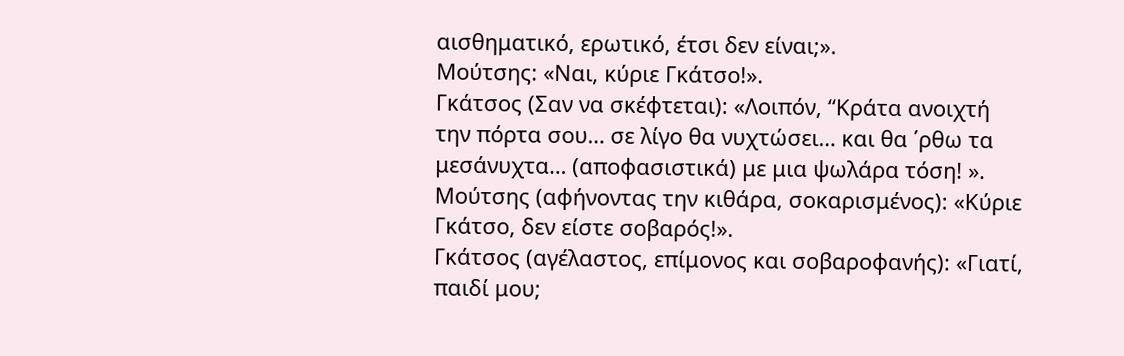αισθηματικό, ερωτικό, έτσι δεν είναι;».
Μούτσης: «Ναι, κύριε Γκάτσο!».
Γκάτσος (Σαν να σκέφτεται): «Λοιπόν, “Κράτα ανοιχτή την πόρτα σου… σε λίγο θα νυχτώσει… και θα ΄ρθω τα μεσάνυχτα… (αποφασιστικά) με μια ψωλάρα τόση! ».
Μούτσης (αφήνοντας την κιθάρα, σοκαρισμένος): «Κύριε Γκάτσο, δεν είστε σοβαρός!».
Γκάτσος (αγέλαστος, επίμονος και σοβαροφανής): «Γιατί, παιδί μου;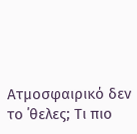Ατμοσφαιρικό δεν το ΄θελες; Τι πιο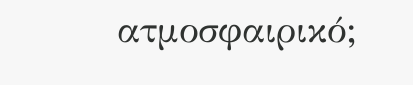ατμοσφαιρικό;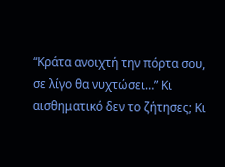“Κράτα ανοιχτή την πόρτα σου, σε λίγο θα νυχτώσει…” Κι αισθηματικό δεν το ζήτησες; Κι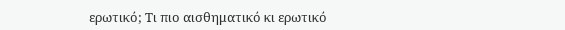ερωτικό; Τι πιο αισθηματικό κι ερωτικό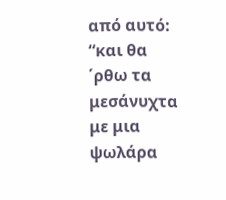από αυτό: “και θα ΄ρθω τα μεσάνυχτα με μια ψωλάρα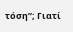τόση”; Γιατί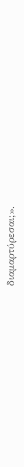διαμαρτύρεσαι;».